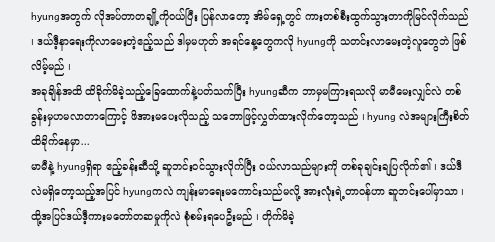hyungအတွက် လိုအပ်တာတချို့ကိုဝယ်ပြီး ပြန်လာတော့ အိမ်ရှေ့တွင် ကားတစ်စီးထွက်သွားတာကိုမြင်လိုက်သည် ၊ ဒယ်ဒီ့နာရေးကိုလာမေးတဲ့ဧည့်သည် ဒါမှမဟုတ် အရင်နေ့တွေကလို hyungကို သတင်းလာမေးတဲ့လူတွေဘဲ ဖြစ်လိမ့်မည် ၊
အခုချိန်အထိ ထိခိုက်မိခဲ့သည့်ခြေထောက်နဲ့ပတ်သက်ပြီး hyungဆီက ဘာမှမကြားရသလို မာမီမေးလျှင်လဲ တစ်ခွန်းမှဟမလာတာကြောင့် ဖိအားမပေးလိုသည့် သဘောဖြင့်လွှတ်ထားလိုက်တော့သည် ၊ hyung လဲအများကြီးစိတ်ထိခိုက်နေမှာ...
မာမီနဲ့ hyungရှိရာ ဧည့်ခန်းဆီသို့ ဆူဘင်းဝင်သွားလိုက်ပြီး ဝယ်လာသည်များကို တစ်ခုချင်းချပြလိုက်၏ ၊ ဒယ်ဒီလဲမရှိတော့သည့်အပြင် hyungကလဲ ကျန်းမာရေးမကောင်းသည်မလို့ အားလုံးရဲ့တာဝန်ဟာ ဆူဘင်းပေါ်မှာသာ ၊ ထို့အပြင်ဒယ်ဒီ့ကားမတော်တဆမှုကိုလဲ စုံစမ်းရပေဦးမည် ၊ တိုက်မိခဲ့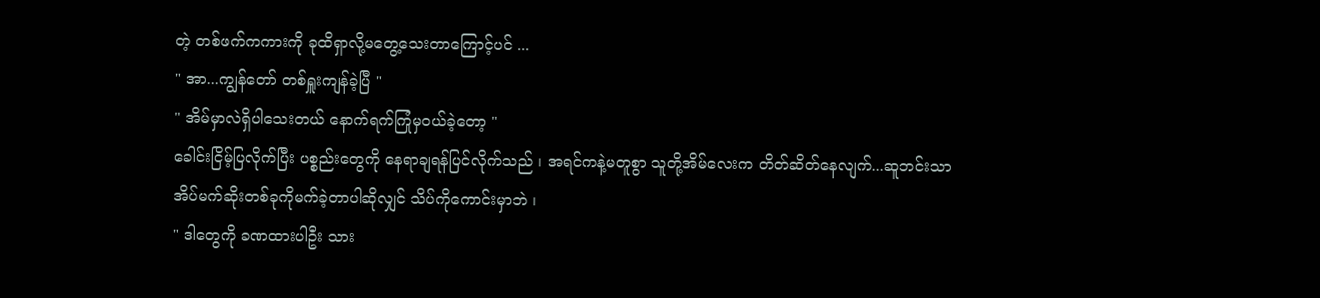တဲ့ တစ်ဖက်ကကားကို ခုထိရှာလို့မတွေ့သေးတာကြောင့်ပင် ...
" အာ...ကျွန်တော် တစ်ရှူးကျန်ခဲ့ပြီ "
" အိမ်မှာလဲရှိပါသေးတယ် နောက်ရက်ကြုံမှဝယ်ခဲ့တော့ "
ခေါင်းငြိမ့်ပြလိုက်ပြီး ပစ္စည်းတွေကို နေရာချရန်ပြင်လိုက်သည် ၊ အရင်ကနဲ့မတူစွာ သူတို့အိမ်လေးက တိတ်ဆိတ်နေလျက်...ဆူဘင်းသာ အိပ်မက်ဆိုးတစ်ခုကိုမက်ခဲ့တာပါဆိုလျှင် သိပ်ကိုကောင်းမှာဘဲ ၊
" ဒါတွေကို ခဏထားပါဦး သား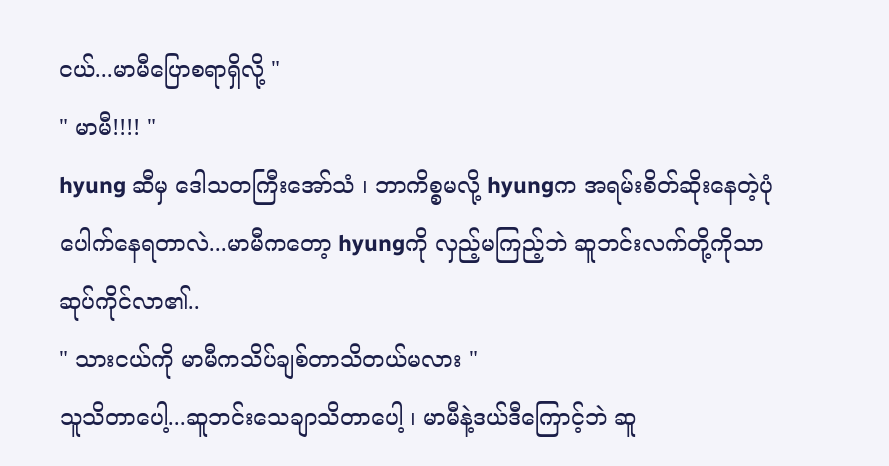ငယ်...မာမီပြောစရာရှိလို့ "
" မာမီ!!!! "
hyung ဆီမှ ဒေါသတကြီးအော်သံ ၊ ဘာကိစ္စမလို့ hyungက အရမ်းစိတ်ဆိုးနေတဲ့ပုံပေါက်နေရတာလဲ...မာမီကတော့ hyungကို လှည့်မကြည့်ဘဲ ဆူဘင်းလက်တို့ကိုသာ ဆုပ်ကိုင်လာ၏..
" သားငယ်ကို မာမီကသိပ်ချစ်တာသိတယ်မလား "
သူသိတာပေါ့...ဆူဘင်းသေချာသိတာပေါ့ ၊ မာမီနဲ့ဒယ်ဒီကြောင့်ဘဲ ဆူ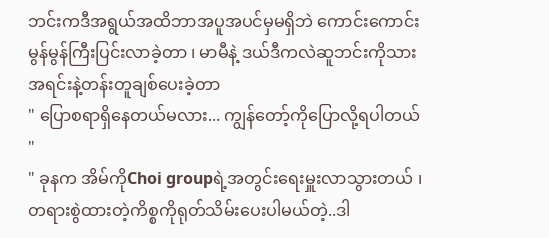ဘင်းကဒီအရွယ်အထိဘာအပူအပင်မှမရှိဘဲ ကောင်းကောင်းမွန်မွန်ကြီးပြင်းလာခဲ့တာ ၊ မာမီနဲ့ ဒယ်ဒီကလဲဆူဘင်းကိုသားအရင်းနဲ့တန်းတူချစ်ပေးခဲ့တာ
" ပြောစရာရှိနေတယ်မလား... ကျွန်တော့်ကိုပြောလို့ရပါတယ် "
" ခုနက အိမ်ကိုChoi groupရဲ့အတွင်းရေးမှူးလာသွားတယ် ၊ တရားစွဲထားတဲ့ကိစ္စကိုရုတ်သိမ်းပေးပါမယ်တဲ့..ဒါ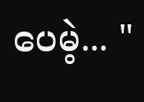ပေမဲ့... "